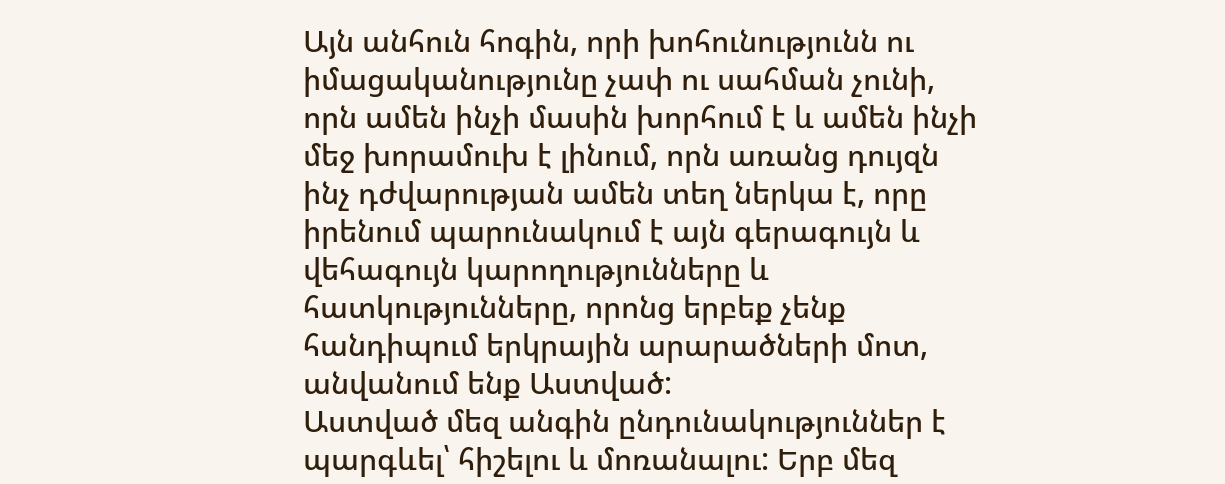Այն անհուն հոգին, որի խոհունությունն ու իմացականությունը չափ ու սահման չունի, որն ամեն ինչի մասին խորհում է և ամեն ինչի մեջ խորամուխ է լինում, որն առանց դույզն ինչ դժվարության ամեն տեղ ներկա է, որը իրենում պարունակում է այն գերագույն և վեհագույն կարողությունները և հատկությունները, որոնց երբեք չենք հանդիպում երկրային արարածների մոտ, անվանում ենք Աստված:
Աստված մեզ անգին ընդունակություններ է պարգևել՝ հիշելու և մոռանալու: Երբ մեզ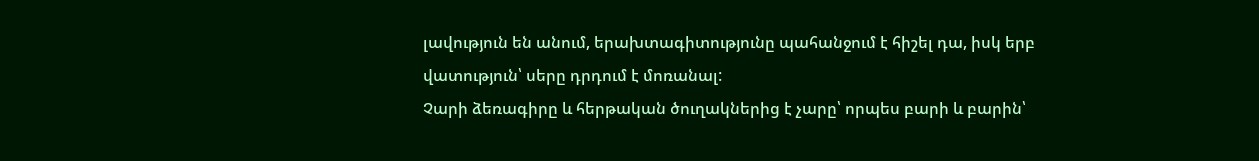լավություն են անում, երախտագիտությունը պահանջում է հիշել դա, իսկ երբ վատություն՝ սերը դրդում է մոռանալ:
Չարի ձեռագիրը և հերթական ծուղակներից է չարը՝ որպես բարի և բարին՝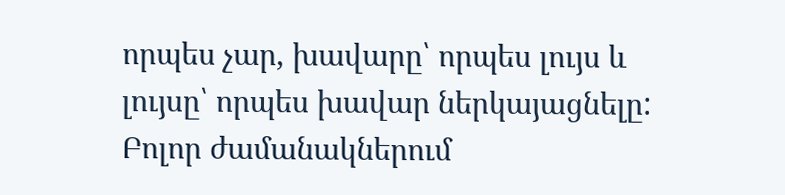որպես չար, խավարը՝ որպես լույս և լույսը՝ որպես խավար ներկայացնելը: Բոլոր ժամանակներում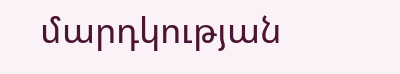մարդկության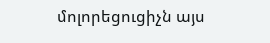մոլորեցուցիչն այս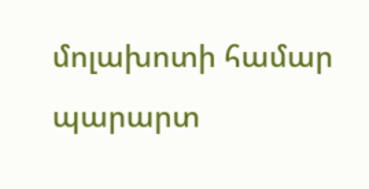մոլախոտի համար պարարտ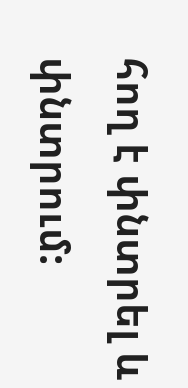հող է փնտրել և փնտրում: